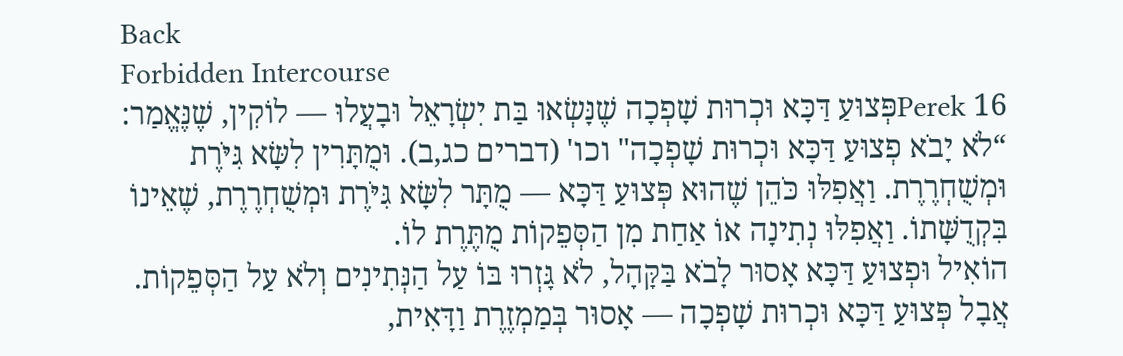Back
Forbidden Intercourse
Perek 16פְּצוּעַ דַּכָּא וּכְרוּת שָׁפְכָה שֶׁנָּשְׂאוּ בַּת יִשְׂרָאֵל וּבָעֲלוּ — לוֹקִין, שֶׁנֶּאֱמַר: “לֹא יָבֹא פְצוּעַ דַּכָּא וּכְרוּת שָׁפְכָה" וכו' (דברים כג,ב). וּמֻתָּרִין לִשָּׂא גִּיֹּרֶת וּמְשֻׁחְרֶרֶת. וַאֲפִלּוּ כֹּהֵן שֶׁהוּא פְּצוּעַ דַּכָּא — מֻתָּר לִשָּׂא גִּיֹּרֶת וּמְשֻׁחְרֶרֶת, שֶׁאֵינוֹ בִּקְדֻשָּׁתוֹ. וַאֲפִלּוּ נְתִינָה אוֹ אַחַת מִן הַסְּפֵקוֹת מֻתֶּרֶת לוֹ.
הוֹאִיל וּפְצוּעַ דַּכָּא אָסוּר לָבֹא בַּקָּהָל, לֹא גָּזְרוּ בּוֹ עַל הַנְּתִינִים וְלֹא עַל הַסְּפֵקוֹת. אֲבָל פְּצוּעַ דַּכָּא וּכְרוּת שָׁפְכָה — אָסוּר בְּמַמְזֶרֶת וַדָּאִית,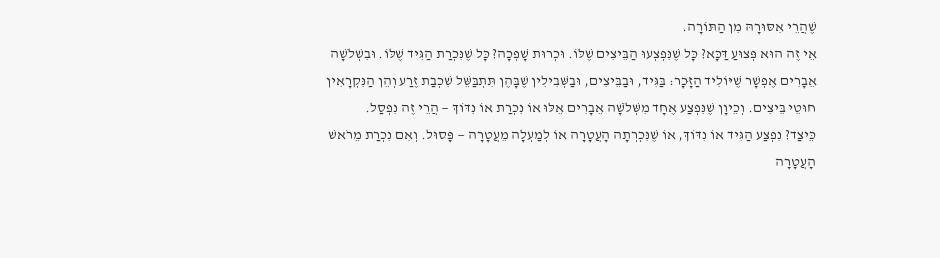שֶׁהֲרֵי אִסּוּרָהּ מִן הַתּוֹרָה.
אֵי זֶה הוּא פְּצוּעַ דַּכָּא? כָּל שֶׁנִּפְצְעוּ הַבֵּיצִים שֶׁלּוֹ. וּכְרוּת שָׁפְכָה? כָּל שֶׁנִּכְרַת הַגִּיד שֶׁלּוֹ. וּבִשְׁלֹשָׁה אֵבָרִים אֶפְשָׁר שֶׁיּוֹלִיד הַזָּכָר: בַּגִּיד, וּבַבֵּיצִים, וּבַשְּׁבִילִין שֶׁבָּהֶן תִּתְבַּשֵּׁל שִׁכְבַת זֶרַע וְהֵן הַנִּקְרָאִין חוּטֵי בֵּיצִים. וְכֵיוָן שֶׁנִּפְצַע אֶחָד מִשְּׁלֹשָׁה אֵבָרִים אֵלּוּ אוֹ נִכְרַת אוֹ נִדּוֹךְ — הֲרֵי זֶה נִפְסַל.
כֵּיצַד? נִפְצַע הַגִּיד אוֹ נִדּוֹךְ, אוֹ שֶׁנִּכְרְתָה הָעֲטָרָה אוֹ לְמַעְלָה מֵעֲטָרָה — פָּסוּל. וְאִם נִכְרַת מֵרֹאשׁ הָעֲטָרָה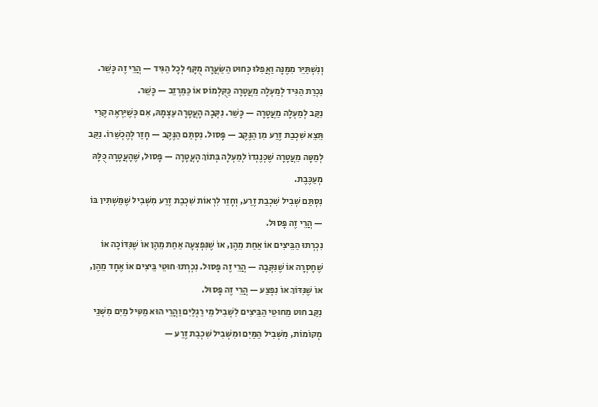וְנִשְׁתַּיֵּר מִמֶּנָּה וַאֲפִלּוּ כְּחוּט הַשַּׂעֲרָה מֻקָּף לְכָל הַגִּיד — הֲרֵי זֶה כָּשֵׁר. נִכְרַת הַגִּיד לְמַעְלָה מֵעֲטָרָה כַּקֻּלְמוֹס אוֹ כַּמַּרְזֵב — כָּשֵׁר.
נִקַּב לְמַעְלָה מֵעֲטָרָה — כָּשֵׁר. נִקְּבָה הָעֲטָרָה עַצְמָהּ, אִם כְּשֶׁיִּרְאֶה קֶרִי תֵּצֵא שִׁכְבַת זֶרַע מִן הַנֶּקֶב — פָּסוּל. נִסְתַּם הַנֶּקֶב — חָזַר לְהֶכְשֵׁרוֹ. נִקַּב לְמַטָּה מֵעֲטָרָה שֶׁכְּנֶגְדוֹ לְמַעְלָה בְּתוֹךְ הָעֲטָרָה — פָּסוּל, שֶׁהָעֲטָרָה כֻּלָּהּ מְעַכֶּבֶת.
נִסְתַּם שְׁבִיל שִׁכְבַת זֶרַע, וְחָזַר לִרְאוֹת שִׁכְבַת זֶרַע מִשְּׁבִיל שֶׁמַּשְׁתִּין בּוֹ — הֲרֵי זֶה פָּסוּל.
נִכְרְתוּ הַבֵּיצִים אוֹ אַחַת מֵהֶן, אוֹ שֶׁנִּפְצְעָה אַחַת מֵהֶן אוֹ שֶׁנִּדּוֹכָה אוֹ שֶׁחָסְרָה אוֹ שֶׁנִּקְּבָה — הֲרֵי זֶה פָּסוּל. נִכְרְתוּ חוּטֵי בֵּיצִים אוֹ אֶחָד מֵהֶן, אוֹ שֶׁנִּדּוֹךְ אוֹ נִפְצַע — הֲרֵי זֶה פָּסוּל.
נִקַּב חוּט מֵחוּטֵי הַבֵּיצִים לִשְׁבִיל מֵי רַגְלַיִם וַהֲרֵי הוּא מַטִּיל מַיִם מִשְּׁנֵי מְקוֹמוֹת, מִשְּׁבִיל הַמַּיִם וּמִשְּׁבִיל שִׁכְבַת זֶרַע —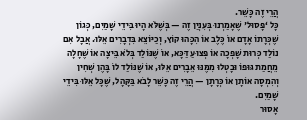הֲרֵי זֶה כָּשֵׁר.
כָּל ‘פָּסוּל' שֶׁאָמַרְנוּ בְּעִנְיַן זֶה — בְּשֶׁלֹּא הָיוּ בִּידֵי שָׁמַיִם, כְּגוֹן שֶׁכְּרָתוֹ אָדָם אוֹ כֶּלֶב אוֹ הִכָּהוּ קוֹץ, וְכַיּוֹצֵא בִּדְבָרִים אֵלּוּ. אֲבָל אִם נוֹלַד כְּרוּת שָׁפְכָה אוֹ פְּצוּעַ דַּכָּא, אוֹ שֶׁנּוֹלַד בְּלֹא בֵּיצָה אוֹ שֶׁחָלָה מֵחֲמַת גּוּפוֹ וּבָטְלוּ מִמֶּנּוּ אֵבָרִים אֵלּוּ, אוֹ שֶׁנּוֹלַד לוֹ בָּהֶן שְׁחִין וְהִמְסָה אוֹתָן אוֹ כְּרָתָן — הֲרֵי זֶה כָּשֵׁר לָבֹא בַּקָּהָל, שֶׁכָּל אֵלּוּ בִּידֵי שָׁמַיִם.
אָסוּר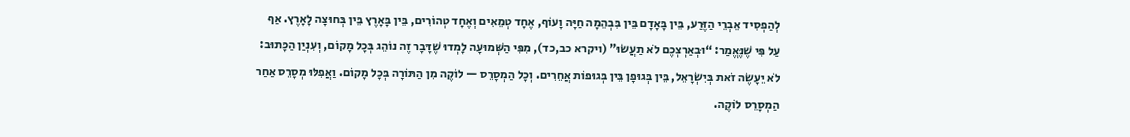לְהַפְסִיד אֵבְרֵי הַזֶּרַע, בֵּין בָּאָדָם בֵּין בִּבְהֵמָה חַיָּה וָעוֹף, אֶחָד טְמֵאִים וְאֶחָד טְהוֹרִים, בֵּין בָּאָרֶץ בֵּין בְּחוּצָה לָאָרֶץ. אַף עַל פִּי שֶׁנֶּאֱמַר: “וּבְאַרְצְכֶם לֹא תַעֲשׂוּ" (ויקרא כב,כד), מִפִּי הַשְּׁמוּעָה לָמְדוּ שֶׁדָּבָר זֶה נוֹהֵג בְּכָל מָקוֹם, וְעִנְיַן הַכָּתוּב: לֹא יֵעָשֶׂה זֹאת בְּיִשְׂרָאֵל, בֵּין בְּגוּפָן בֵּין בְּגוּפוֹת אֲחֵרִים. וְכָל הַמְסָרֵס — לוֹקֶה מִן הַתּוֹרָה בְּכָל מָקוֹם. וַאֲפִלּוּ מְסָרֵס אַחַר הַמְסָרֵס לוֹקֶה.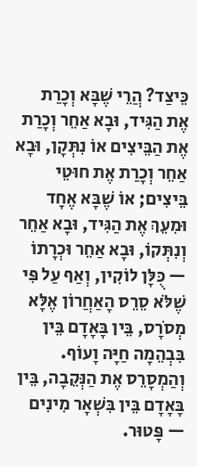כֵּיצַד? הֲרֵי שֶׁבָּא וְכָרַת אֶת הַגִּיד, וּבָא אַחֵר וְכָרַת אֶת הַבֵּיצִים אוֹ נִתְּקָן, וּבָא אַחֵר וְכָרַת אֶת חוּטֵי בֵּיצִים; אוֹ שֶׁבָּא אֶחָד וּמִעֵךְ אֶת הַגִּיד, וּבָא אַחֵר וְנִתְּקוֹ, וּבָא אַחֵר וּכְרָתוֹ — כֻּלָּן לוֹקִין, וְאַף עַל פִּי שֶׁלֹּא סֵרֵס הָאַחֲרוֹן אֶלָּא מְסֹרָס, בֵּין בָּאָדָם בֵּין בִּבְהֵמָה חַיָּה וָעוֹף. וְהַמְסָרֵס אֶת הַנְּקֵבָה, בֵּין בָּאָדָם בֵּין בִּשְׁאָר מִינִים — פָּטוּר.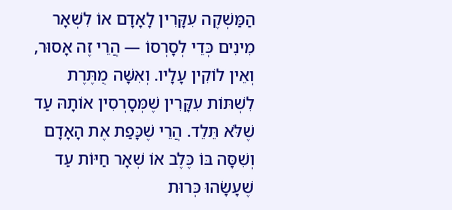הַמַּשְׁקֶה עִקָּרִין לָאָדָם אוֹ לִשְׁאָר מִינִים כְּדֵי לְסָרְסוֹ — הֲרֵי זֶה אָסוּר, וְאֵין לוֹקִין עָלָיו. וְאִשָּׁה מֻתֶּרֶת לִשְׁתּוֹת עִקָּרִין שֶׁמְּסָרְסִין אוֹתָהּ עַד שֶׁלֹּא תֵּלֵד. הֲרֵי שֶׁכָּפַת אֶת הָאָדָם וְשִׁסָּה בּוֹ כֶּלֶב אוֹ שְׁאָר חַיּוֹת עַד שֶׁעָשָׂהוּ כְּרוּת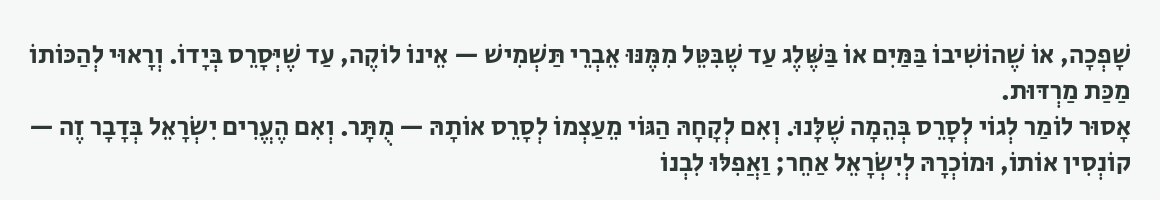שָׁפְכָה, אוֹ שֶׁהוֹשִׁיבוֹ בַּמַּיִם אוֹ בַּשֶּׁלֶג עַד שֶׁבִּטֵּל מִמֶּנּוּ אֵבְרֵי תַּשְׁמִישׁ — אֵינוֹ לוֹקֶה, עַד שֶׁיְּסָרֵס בְּיָדוֹ. וְרָאוּי לְהַכּוֹתוֹ מַכַּת מַרְדּוּת.
אָסוּר לוֹמַר לְגוֹי לְסָרֵס בְּהֵמָה שֶׁלָּנוּ. וְאִם לְקָחָהּ הַגּוֹי מֵעַצְמוֹ לְסָרֵס אוֹתָהּ — מֻתָּר. וְאִם הֶעֱרִים יִשְׂרָאֵל בְּדָבָר זֶה — קוֹנְסִין אוֹתוֹ, וּמוֹכְרָהּ לְיִשְׂרָאֵל אַחֵר; וַאֲפִלּוּ לִבְנוֹ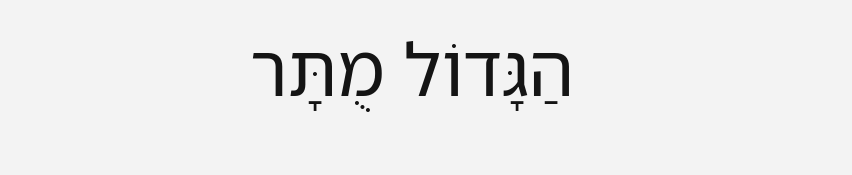הַגָּדוֹל מֻתָּר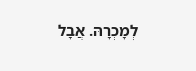לְמָכְרָהּ. אֲבָל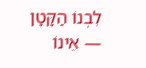לִבְנוֹ הַקָּטָן — אֵינוֹ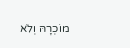מוֹכְרָהּ וְלֹא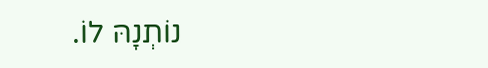נוֹתְנָהּ לוֹ.